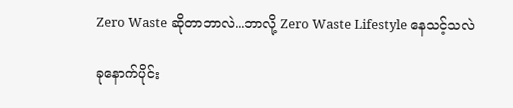Zero Waste ဆိုတာဘာလဲ...ဘာလို့ Zero Waste Lifestyle နေသင့်သလဲ

ခုနောက်ပိုင်း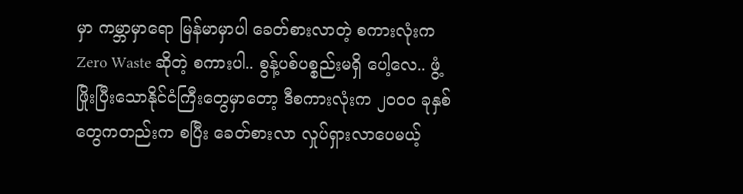မှာ ကမ္ဘာမှာရော မြန်မာမှာပါ ခေတ်စားလာတဲ့ စကားလုံးက Zero Waste ဆိုတဲ့ စကားပါ.. စွန့်ပစ်ပစ္စည်းမရှိ ပေါ့လေ.. ဖွံ့ဖြိုးပြီးသောနိုင်ငံကြီးတွေမှာတော့ ဒီစကားလုံးက ၂၀၀၀ ခုနှစ်တွေကတည်းက စပြီး ခေတ်စားလာ လှုပ်ရှားလာပေမယ့်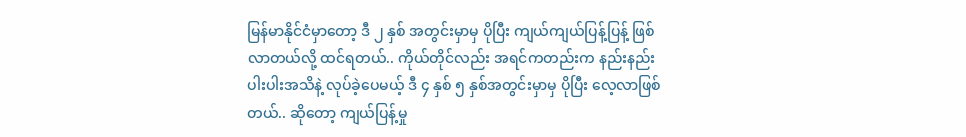မြန်မာနိုင်ငံမှာတော့ ဒီ ၂ နှစ် အတွင်းမှာမှ ပိုပြီး ကျယ်ကျယ်ပြန့်ပြန့် ဖြစ်လာတယ်လို့ ထင်ရတယ်.. ကိုယ်တိုင်လည်း အရင်ကတည်းက နည်းနည်းပါးပါးအသိနဲ့ လုပ်ခဲ့ပေမယ့် ဒီ ၄ နှစ် ၅ နှစ်အတွင်းမှာမှ ပိုပြီး လေ့လာဖြစ်တယ်.. ဆိုတော့ ကျယ်ပြန့်မှု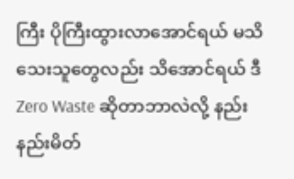ကြီး ပိုကြီးထွားလာအောင်ရယ် မသိသေးသူတွေလည်း သိအောင်ရယ် ဒီ Zero Waste ဆိုတာဘာလဲလို့ နည်းနည်းမိတ်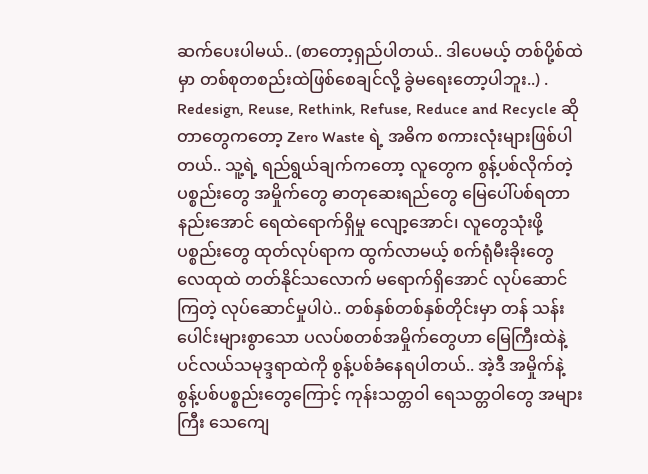ဆက်ပေးပါမယ်.. (စာတော့ရှည်ပါတယ်.. ဒါပေမယ့် တစ်ပို့စ်ထဲမှာ တစ်စုတစည်းထဲဖြစ်စေချင်လို့ ခွဲမရေးတော့ပါဘူး..) . Redesign, Reuse, Rethink, Refuse, Reduce and Recycle ဆိုတာတွေကတော့ Zero Waste ရဲ့ အဓိက စကားလုံးများဖြစ်ပါတယ်.. သူ့ရဲ့ ရည်ရွယ်ချက်ကတော့ လူတွေက စွန့်ပစ်လိုက်တဲ့ ပစ္စည်းတွေ အမှိုက်တွေ ဓာတုဆေးရည်တွေ မြေပေါ်ပစ်ရတာနည်းအောင် ရေထဲရောက်ရှိမှု လျော့အောင်၊ လူတွေသုံးဖို့ပစ္စည်းတွေ ထုတ်လုပ်ရာက ထွက်လာမယ့် စက်ရုံမီးခိုးတွေ လေထုထဲ တတ်နိုင်သလောက် မရောက်ရှိအောင် လုပ်ဆောင်ကြတဲ့ လုပ်ဆောင်မှုပါပဲ.. တစ်နှစ်တစ်နှစ်တိုင်းမှာ တန် သန်းပေါင်းများစွာသော ပလပ်စတစ်အမှိုက်တွေဟာ မြေကြီးထဲနဲ့ ပင်လယ်သမုဒ္ဒရာထဲကို စွန့်ပစ်ခံနေရပါတယ်.. အဲ့ဒီ အမှိုက်နဲ့ စွန့်ပစ်ပစ္စည်းတွေကြောင့် ကုန်းသတ္တဝါ ရေသတ္တဝါတွေ အများကြီး သေကျေ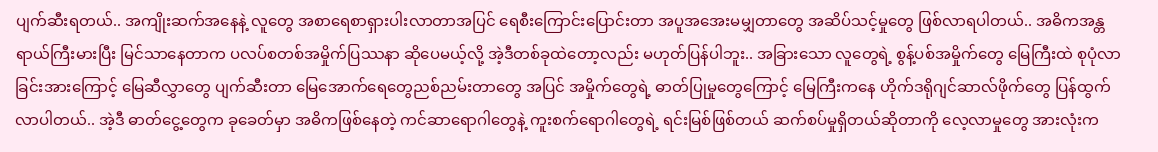ပျက်ဆီးရတယ်.. အကျိုးဆက်အနေနဲ့ လူတွေ အစာရေစာရှားပါးလာတာအပြင် ရေစီးကြောင်းပြောင်းတာ အပူအအေးမမျှတာတွေ အဆိပ်သင့်မှုတွေ ဖြစ်လာရပါတယ်.. အဓိကအန္တရာယ်ကြီးမားပြီး မြင်သာနေတာက ပလပ်စတစ်အမှိုက်ပြဿနာ ဆိုပေမယ့်လို့ အဲ့ဒီတစ်ခုထဲတော့လည်း မဟုတ်ပြန်ပါဘူး.. အခြားသော လူတွေရဲ့ စွန့်ပစ်အမှိုက်တွေ မြေကြီးထဲ စုပုံလာခြင်းအားကြောင့် မြေဆီလွှာတွေ ပျက်ဆီးတာ မြေအောက်ရေတွေညစ်ညမ်းတာတွေ အပြင် အမှိုက်တွေရဲ့ ဓာတ်ပြုမှုတွေကြောင့် မြေကြီးကနေ ဟိုက်ဒရိုဂျင်ဆာလ်ဖိုက်တွေ ပြန်ထွက်လာပါတယ်.. အဲ့ဒီ ဓာတ်ငွေ့တွေက ခုခေတ်မှာ အဓိကဖြစ်နေတဲ့ ကင်ဆာရောဂါတွေနဲ့ ကူးစက်ရောဂါတွေရဲ့ ရင်းမြစ်ဖြစ်တယ် ဆက်စပ်မှုရှိတယ်ဆိုတာကို လေ့လာမှုတွေ အားလုံးက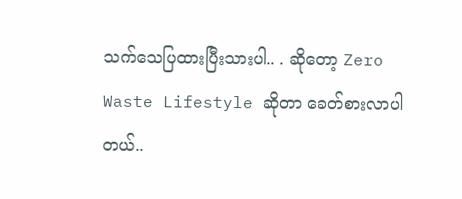သက်သေပြထားပြီးသားပါ.. . ဆိုတော့ Zero Waste Lifestyle ဆိုတာ ခေတ်စားလာပါတယ်..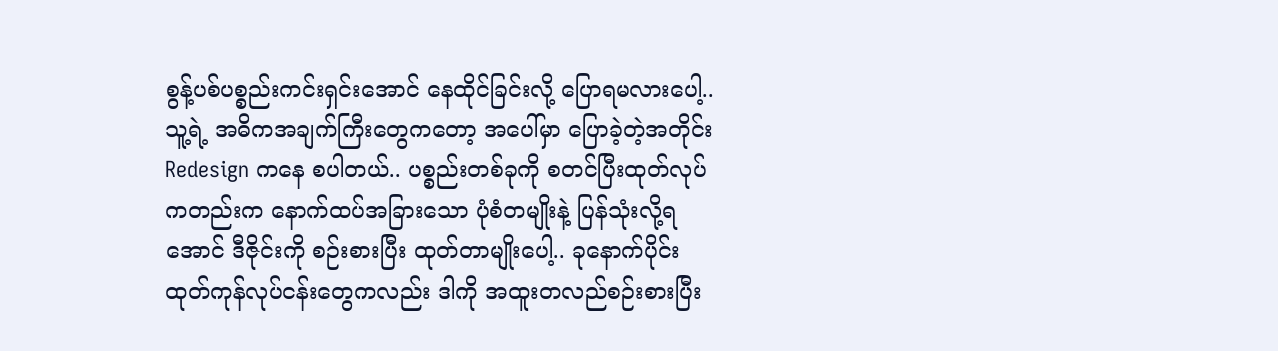စွန့်ပစ်ပစ္စည်းကင်းရှင်းအောင် နေထိုင်ခြင်းလို့ ပြောရမလားပေါ့.. သူ့ရဲ့ အဓိကအချက်ကြီးတွေကတော့ အပေါ်မှာ ပြောခဲ့တဲ့အတိုင်း Redesign ကနေ စပါတယ်.. ပစ္စည်းတစ်ခုကို စတင်ပြီးထုတ်လုပ်ကတည်းက နောက်ထပ်အခြားသော ပုံစံတမျိုးနဲ့ ပြန်သုံးလို့ရအောင် ဒီဇိုင်းကို စဉ်းစားပြီး ထုတ်တာမျိုးပေါ့.. ခုနောက်ပိုင်း ထုတ်ကုန်လုပ်ငန်းတွေကလည်း ဒါကို အထူးတလည်စဉ်းစားပြီး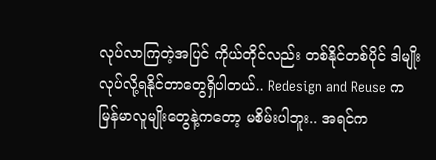လုပ်လာကြတဲ့အပြင် ကိုယ်တိုင်လည်း တစ်နိုင်တစ်ပိုင် ဒါမျိုးလုပ်လို့ရနိုင်တာတွေရှိပါတယ်.. Redesign and Reuse က မြန်မာလူမျိုးတွေနဲ့ကတော့ မစိမ်းပါဘူး.. အရင်က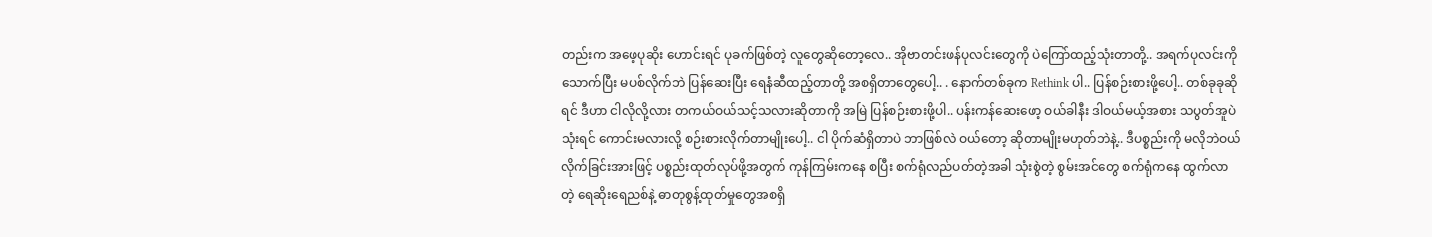တည်းက အဖေ့ပုဆိုး ဟောင်းရင် ပုခက်ဖြစ်တဲ့ လူတွေဆိုတော့လေ.. အိုဗာတင်းဖန်ပုလင်းတွေကို ပဲကြော်ထည့်သုံးတာတို့.. အရက်ပုလင်းကို သောက်ပြီး မပစ်လိုက်ဘဲ ပြန်ဆေးပြီး ရေနံဆီထည့်တာတို့ အစရှိတာတွေပေါ့.. . နောက်တစ်ခုက Rethink ပါ.. ပြန်စဉ်းစားဖို့ပေါ့.. တစ်ခုခုဆိုရင် ဒီဟာ ငါလိုလို့လား တကယ်ဝယ်သင့်သလားဆိုတာကို အမြဲ ပြန်စဉ်းစားဖို့ပါ.. ပန်းကန်ဆေးဖော့ ဝယ်ခါနီး ဒါဝယ်မယ့်အစား သပွတ်အူပဲ သုံးရင် ကောင်းမလားလို့ စဉ်းစားလိုက်တာမျိုးပေါ့.. ငါ ပိုက်ဆံရှိတာပဲ ဘာဖြစ်လဲ ဝယ်တော့ ဆိုတာမျိုးမဟုတ်ဘဲနဲ့.. ဒီပစ္စည်းကို မလိုဘဲဝယ်လိုက်ခြင်းအားဖြင့် ပစ္စည်းထုတ်လုပ်ဖို့အတွက် ကုန်ကြမ်းကနေ စပြီး စက်ရုံလည်ပတ်တဲ့အခါ သုံးစွဲတဲ့ စွမ်းအင်တွေ စက်ရုံကနေ ထွက်လာတဲ့ ရေဆိုးရေညစ်နဲ့ ဓာတုစွန့်ထုတ်မှုတွေအစရှိ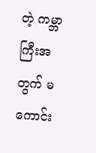တဲ့ ကမ္ဘာကြီးအတွက် မကောင်း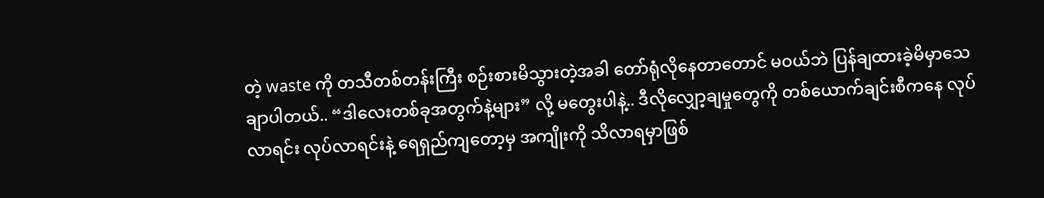တဲ့ waste ကို တသီတစ်တန်းကြီး စဉ်းစားမိသွားတဲ့အခါ တော်ရုံလိုနေတာတောင် မဝယ်ဘဲ ပြန်ချထားခဲ့မိမှာသေချာပါတယ်.. “ဒါလေးတစ်ခုအတွက်နဲ့များ” လို့ မတွေးပါနဲ့.. ဒီလိုလျှော့ချမှုတွေကို တစ်ယောက်ချင်းစီကနေ လုပ်လာရင်း လုပ်လာရင်းနဲ့ ရေရှည်ကျတော့မှ အကျိုးကို သိလာရမှာဖြစ်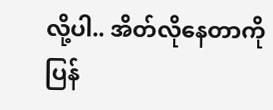လို့ပါ.. အိတ်လိုနေတာကို ပြန်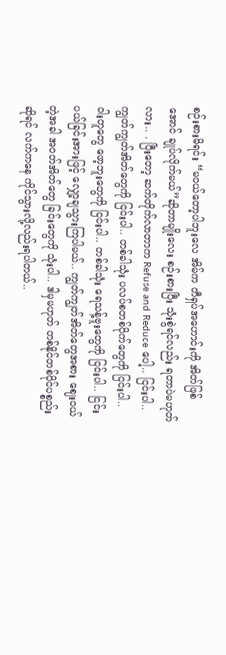စဉ်းစားမိရင်း “မဝယ်တော့ပါဘူးလေ အိမ်က တီရှပ်အဟောင်းကို အိတ်ဖြစ်အောင် ချုပ်လိုက်မယ်”ဆိုတာမျိုးလေး စဉ်းစားပြီး သုံးစွဲရင်လည်း ရတာပဲမဟုတ်လား.. . ပြီးတော့ ဆက်တိုက်လာတာက Refuse and Reduce ပေါ့.. ငြင်းပါ.. ကျွတ်ကျွတ်အိတ်တွေကို ငြင်းပါ.. တစ်ခါသုံး ပလပ်စတစ်ပိုက်တွေကို ငြင်းပါ.. ဝါးတူတွေ ဖော့ဘူးတွေကို ငြင်းပါ.. တစ်ခါသုံး ရေသန့်ဗူးတွေကို ငြင်းပါ.. ငြင်းပယ်ခြင်းအားဖြင့် လျှော့ချသွားကြပါမယ်.. ကျွတ်ကျွတ်အိတ်တွေအစား ဈေးဝယ်တဲ့အခါ အဝတ်အိတ်တွေ ခြင်းတွေကို သုံးပါ.. ဒါမှမဟုတ် တစ်နိုင်တစ်ပိုင်ပစ္စည်းဆိုရင် လက်ကနေ ကိုင်သွားလို့လည်းရပါတယ်..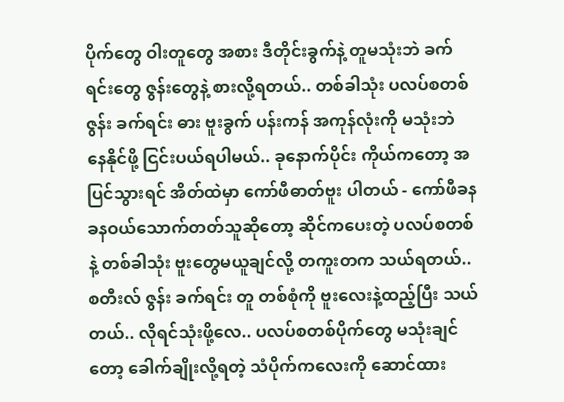ပိုက်တွေ ဝါးတူတွေ အစား ဒီတိုင်းခွက်နဲ့ တူမသုံးဘဲ ခက်ရင်းတွေ ဇွန်းတွေနဲ့ စားလို့ရတယ်.. တစ်ခါသုံး ပလပ်စတစ် ဇွန်း ခက်ရင်း ဓား ဗူးခွက် ပန်းကန် အကုန်လုံးကို မသုံးဘဲ နေနိုင်ဖို့ ငြင်းပယ်ရပါမယ်.. ခုနောက်ပိုင်း ကိုယ်ကတော့ အပြင်သွားရင် အိတ်ထဲမှာ ကော်ဖီဓာတ်ဗူး ပါတယ် - ကော်ဖီခနခနဝယ်သောက်တတ်သူဆိုတော့ ဆိုင်ကပေးတဲ့ ပလပ်စတစ်နဲ့ တစ်ခါသုံး ဗူးတွေမယူချင်လို့ တကူးတက သယ်ရတယ်.. စတီးလ် ဇွန်း ခက်ရင်း တူ တစ်စုံကို ဗူးလေးနဲ့ထည့်ပြီး သယ်တယ်.. လိုရင်သုံးဖို့လေ.. ပလပ်စတစ်ပိုက်တွေ မသုံးချင်တော့ ခေါက်ချိုးလို့ရတဲ့ သံပိုက်ကလေးကို ဆောင်ထား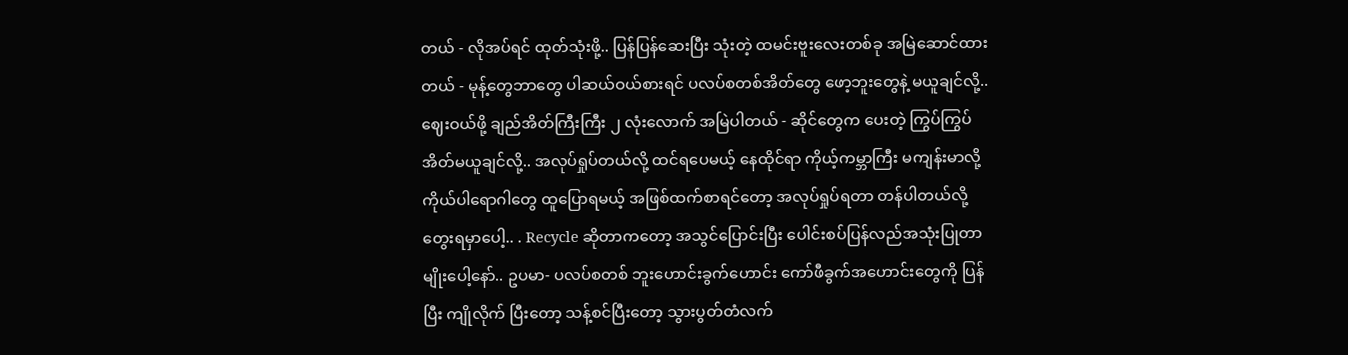တယ် - လိုအပ်ရင် ထုတ်သုံးဖို့.. ပြန်ပြန်ဆေးပြီး သုံးတဲ့ ထမင်းဗူးလေးတစ်ခု အမြဲဆောင်ထားတယ် - မုန့်တွေဘာတွေ ပါဆယ်ဝယ်စားရင် ပလပ်စတစ်အိတ်တွေ ဖော့ဘူးတွေနဲ့ မယူချင်လို့.. ဈေးဝယ်ဖို့ ချည်အိတ်ကြီးကြီး ၂ လုံးလောက် အမြဲပါတယ် - ဆိုင်တွေက ပေးတဲ့ ကြွပ်ကြွပ်အိတ်မယူချင်လို့.. အလုပ်ရှုပ်တယ်လို့ ထင်ရပေမယ့် နေထိုင်ရာ ကိုယ့်ကမ္ဘာကြီး မကျန်းမာလို့ ကိုယ်ပါရောဂါတွေ ထူပြောရမယ့် အဖြစ်ထက်စာရင်တော့ အလုပ်ရှုပ်ရတာ တန်ပါတယ်လို့ တွေးရမှာပေါ့.. . Recycle ဆိုတာကတော့ အသွင်ပြောင်းပြီး ပေါင်းစပ်ပြန်လည်အသုံးပြုတာမျိုးပေါ့နော်.. ဥပမာ- ပလပ်စတစ် ဘူးဟောင်းခွက်ဟောင်း ကော်ဖီခွက်အဟောင်းတွေကို ပြန်ပြီး ကျိုလိုက် ပြီးတော့ သန့်စင်ပြီးတော့ သွားပွတ်တံလက်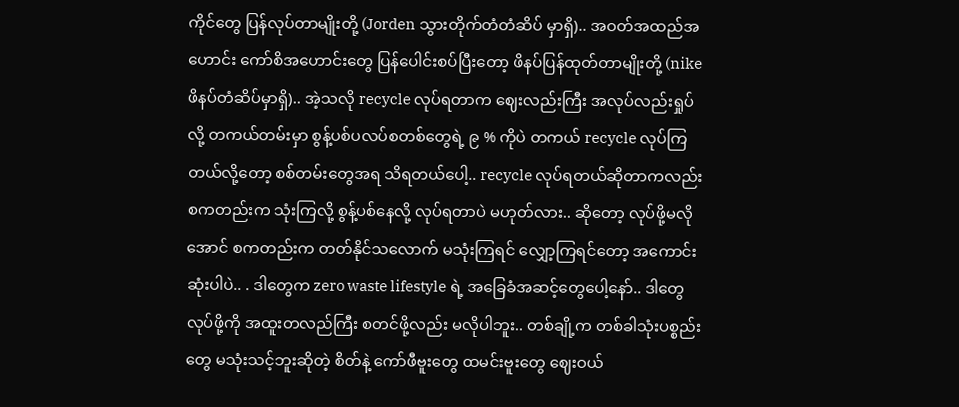ကိုင်တွေ ပြန်လုပ်တာမျိုးတို့ (Jorden သွားတိုက်တံတံဆိပ် မှာရှိ).. အဝတ်အထည်အဟောင်း ကော်စိအဟောင်းတွေ ပြန်ပေါင်းစပ်ပြီးတော့ ဖိနပ်ပြန်ထုတ်တာမျိုးတို့ (nike ဖိနပ်တံဆိပ်မှာရှိ).. အဲ့သလို recycle လုပ်ရတာက ဈေးလည်းကြီး အလုပ်လည်းရှုပ်လို့ တကယ်တမ်းမှာ စွန့်ပစ်ပလပ်စတစ်တွေရဲ့ ၉ % ကိုပဲ တကယ် recycle လုပ်ကြတယ်လို့တော့ စစ်တမ်းတွေအရ သိရတယ်ပေါ့.. recycle လုပ်ရတယ်ဆိုတာကလည်း စကတည်းက သုံးကြလို့ စွန့်ပစ်နေလို့ လုပ်ရတာပဲ မဟုတ်လား.. ဆိုတော့ လုပ်ဖို့မလိုအောင် စကတည်းက တတ်နိုင်သလောက် မသုံးကြရင် လျှော့ကြရင်တော့ အကောင်းဆုံးပါပဲ.. . ဒါတွေက zero waste lifestyle ရဲ့ အခြေခံအဆင့်တွေပေါ့နော်.. ဒါတွေလုပ်ဖို့ကို အထူးတလည်ကြီး စတင်ဖို့လည်း မလိုပါဘူး.. တစ်ချို့က တစ်ခါသုံးပစ္စည်းတွေ မသုံးသင့်ဘူးဆိုတဲ့ စိတ်နဲ့ ကော်ဖီဗူးတွေ ထမင်းဗူးတွေ ဈေးဝယ်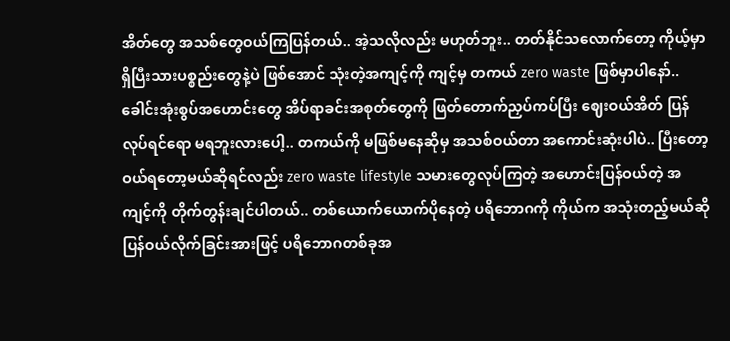အိတ်တွေ အသစ်တွေဝယ်ကြပြန်တယ်.. အဲ့သလိုလည်း မဟုတ်ဘူး.. တတ်နိုင်သလောက်တော့ ကိုယ့်မှာ ရှိပြီးသားပစ္စည်းတွေနဲ့ပဲ ဖြစ်အောင် သုံးတဲ့အကျင့်ကို ကျင့်မှ တကယ် zero waste ဖြစ်မှာပါနော်.. ခေါင်းအုံးစွပ်အဟောင်းတွေ အိပ်ရာခင်းအစုတ်တွေကို ဖြတ်တောက်ညှပ်ကပ်ပြီး ဈေးဝယ်အိတ် ပြန်လုပ်ရင်ရော မရဘူးလားပေါ့.. တကယ်ကို မဖြစ်မနေဆိုမှ အသစ်ဝယ်တာ အကောင်းဆုံးပါပဲ.. ပြီးတော့ ဝယ်ရတော့မယ်ဆိုရင်လည်း zero waste lifestyle သမားတွေလုပ်ကြတဲ့ အဟောင်းပြန်ဝယ်တဲ့ အကျင့်ကို တိုက်တွန်းချင်ပါတယ်.. တစ်ယောက်ယောက်ပိုနေတဲ့ ပရိဘောဂကို ကိုယ်က အသုံးတည့်မယ်ဆို ပြန်ဝယ်လိုက်ခြင်းအားဖြင့် ပရိဘောဂတစ်ခုအ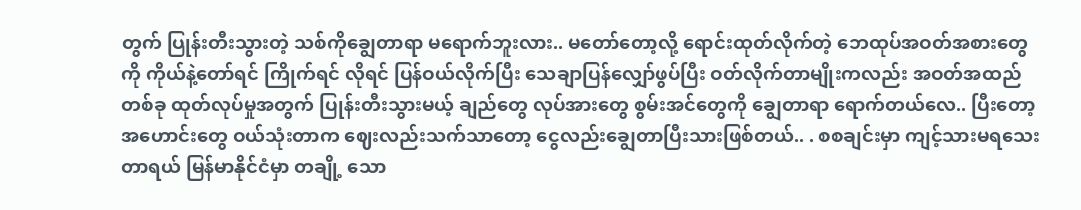တွက် ပြုန်းတီးသွားတဲ့ သစ်ကိုချွေတာရာ မရောက်ဘူးလား.. မတော်တော့လို့ ရောင်းထုတ်လိုက်တဲ့ ဘေထုပ်အဝတ်အစားတွေကို ကိုယ်နဲ့တော်ရင် ကြိုက်ရင် လိုရင် ပြန်ဝယ်လိုက်ပြီး သေချာပြန်လျှော်ဖွပ်ပြီး ဝတ်လိုက်တာမျိုးကလည်း အဝတ်အထည်တစ်ခု ထုတ်လုပ်မှုအတွက် ပြုန်းတီးသွားမယ့် ချည်တွေ လုပ်အားတွေ စွမ်းအင်တွေကို ချွေတာရာ ရောက်တယ်လေ.. ပြီးတော့ အဟောင်းတွေ ဝယ်သုံးတာက ဈေးလည်းသက်သာတော့ ငွေလည်းချွေတာပြီးသားဖြစ်တယ်.. . စစချင်းမှာ ကျင့်သားမရသေးတာရယ် မြန်မာနိုင်ငံမှာ တချို့ သော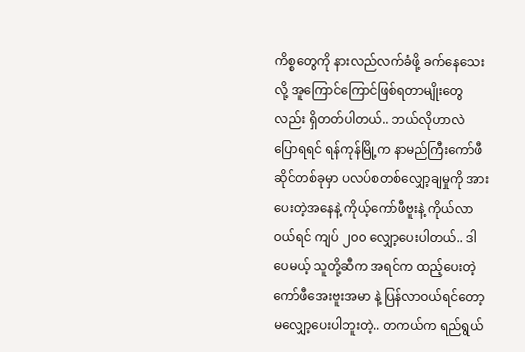ကိစ္စတွေကို နားလည်လက်ခံဖို့ ခက်နေသေးလို့ အူကြောင်ကြောင်ဖြစ်ရတာမျိုးတွေလည်း ရှိတတ်ပါတယ်.. ဘယ်လိုဟာလဲ ပြောရရင် ရန်ကုန်မြို့က နာမည်ကြီးကော်ဖီဆိုင်တစ်ခုမှာ ပလပ်စတစ်လျှော့ချမှုကို အားပေးတဲ့အနေနဲ့ ကိုယ့်ကော်ဖီဗူးနဲ့ ကိုယ်လာဝယ်ရင် ကျပ် ၂၀၀ လျှော့ပေးပါတယ်.. ဒါပေမယ့် သူတို့ဆီက အရင်က ထည့်ပေးတဲ့ ကော်ဖီအေးဗူးအမာ နဲ့ ပြန်လာဝယ်ရင်တော့ မလျှော့ပေးပါဘူးတဲ့.. တကယ်က ရည်ရွယ်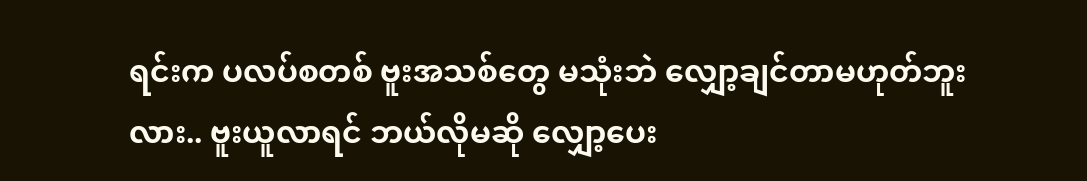ရင်းက ပလပ်စတစ် ဗူးအသစ်တွေ မသုံးဘဲ လျှော့ချင်တာမဟုတ်ဘူးလား.. ဗူးယူလာရင် ဘယ်လိုမဆို လျှော့ပေး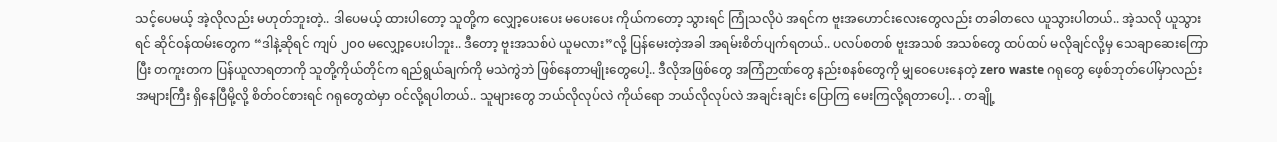သင့်ပေမယ့် အဲ့လိုလည်း မဟုတ်ဘူးတဲ့.. ဒါပေမယ့် ထားပါတော့ သူတို့က လျှော့ပေးပေး မပေးပေး ကိုယ်ကတော့ သွားရင် ကြုံသလိုပဲ အရင်က ဗူးအဟောင်းလေးတွေလည်း တခါတလေ ယူသွားပါတယ်.. အဲ့သလို ယူသွားရင် ဆိုင်ဝန်ထမ်းတွေက “ဒါနဲ့ဆိုရင် ကျပ် ၂၀၀ မလျှော့ပေးပါဘူး.. ဒီတော့ ဗူးအသစ်ပဲ ယူမလား”လို့ ပြန်မေးတဲ့အခါ အရမ်းစိတ်ပျက်ရတယ်.. ပလပ်စတစ် ဗူးအသစ် အသစ်တွေ ထပ်ထပ် မလိုချင်လို့မှ သေချာဆေးကြောပြီး တကူးတက ပြန်ယူလာရတာကို သူတို့ကိုယ်တိုင်က ရည်ရွယ်ချက်ကို မသဲကွဲဘဲ ဖြစ်နေတာမျိုးတွေပေါ့.. ဒီလိုအဖြစ်တွေ အကြံဉာဏ်တွေ နည်းစနစ်တွေကို မျှဝေပေးနေတဲ့ zero waste ဂရုတွေ ဖေ့စ်ဘုတ်ပေါ်မှာလည်း အများကြီး ရှိနေပြီမို့လို့ စိတ်ဝင်စားရင် ဂရုတွေထဲမှာ ဝင်လို့ရပါတယ်.. သူများတွေ ဘယ်လိုလုပ်လဲ ကိုယ်ရော ဘယ်လိုလုပ်လဲ အချင်းချင်း ပြောကြ မေးကြလို့ရတာပေါ့.. . တချို့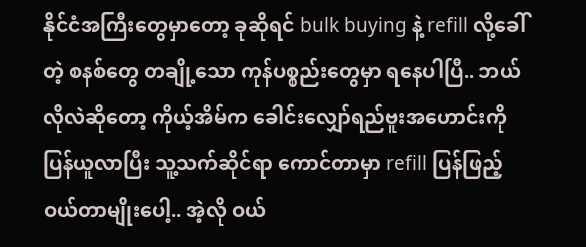နိုင်ငံအကြီးတွေမှာတော့ ခုဆိုရင် bulk buying နဲ့ refill လို့ခေါ်တဲ့ စနစ်တွေ တချို့သော ကုန်ပစ္စည်းတွေမှာ ရနေပါပြီ.. ဘယ်လိုလဲဆိုတော့ ကိုယ့်အိမ်က ခေါင်းလျှော်ရည်ဗူးအဟောင်းကို ပြန်ယူလာပြီး သူ့သက်ဆိုင်ရာ ကောင်တာမှာ refill ပြန်ဖြည့်ဝယ်တာမျိုးပေါ့.. အဲ့လို ဝယ်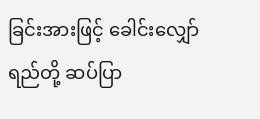ခြင်းအားဖြင့် ခေါင်းလျှော်ရည်တို့ ဆပ်ပြာ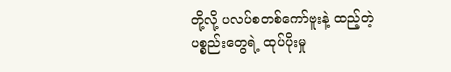တို့လို့ ပလပ်စတစ်ကော်ဗူးနဲ့ ထည့်တဲ့ ပစ္စည်းတွေရဲ့ ထုပ်ပိုးမှု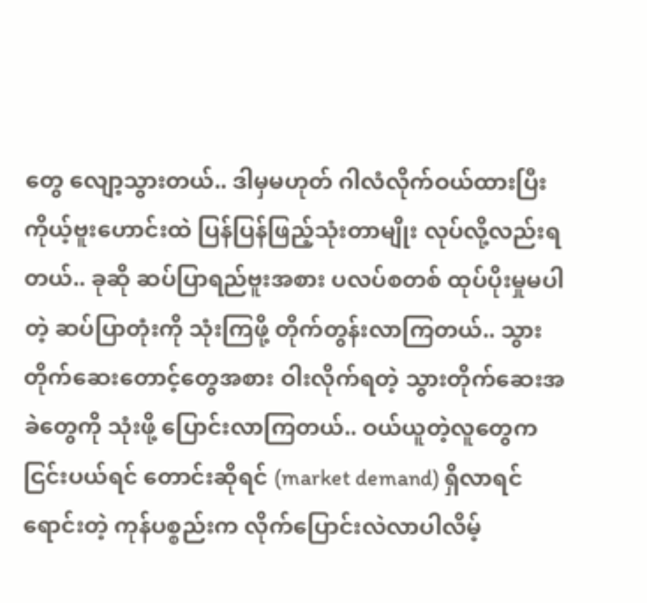တွေ လျော့သွားတယ်.. ဒါမှမဟုတ် ဂါလံလိုက်ဝယ်ထားပြီး ကိုယ့်ဗူးဟောင်းထဲ ပြန်ပြန်ဖြည့်သုံးတာမျိုး လုပ်လို့လည်းရတယ်.. ခုဆို ဆပ်ပြာရည်ဗူးအစား ပလပ်စတစ် ထုပ်ပိုးမှုမပါတဲ့ ဆပ်ပြာတုံးကို သုံးကြဖို့ တိုက်တွန်းလာကြတယ်.. သွားတိုက်ဆေးတောင့်တွေအစား ဝါးလိုက်ရတဲ့ သွားတိုက်ဆေးအခဲတွေကို သုံးဖို့ ပြောင်းလာကြတယ်.. ဝယ်ယူတဲ့လူတွေက ငြင်းပယ်ရင် တောင်းဆိုရင် (market demand) ရှိလာရင် ရောင်းတဲ့ ကုန်ပစ္စည်းက လိုက်ပြောင်းလဲလာပါလိမ့်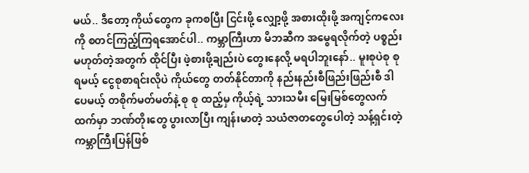မယ်.. ဒီတော့ ကိုယ်တွေက ခုကစပြီး ငြင်းဖို့ လျှော့ဖို့ အစားထိုးဖို့ အကျင့်ကလေးကို စတင်ကြည့်ကြရအောင်ပါ.. ကမ္ဘာကြီးဟာ မိဘဆီက အမွေရလိုက်တဲ့ ပစ္စည်းမဟုတ်တဲ့အတွက် ထိုင်ပြီး ဖဲ့စားဖို့ချည်းပဲ တွေးနေလို့ မရပါဘူးနော်.. မူးစုပဲစု စုရမယ့် ငွေစုစာရင်းလိုပဲ ကိုယ်တွေ တတ်နိုင်တာကို နည်းနည်းစီဖြည်းဖြည်းစီ ဒါပေမယ့် တစိုက်မတ်မတ်နဲ့ စု စု ထည့်မှ ကိုယ့်ရဲ့ သားသမီး မြေးမြစ်တွေလက်ထက်မှာ ဘဏ်တိုးတွေ ပွားလာပြီး ကျန်းမာတဲ့ သယံဇာတတွေပေါတဲ့ သန့်ရှင်းတဲ့ ကမ္ဘာကြီးပြန်ဖြစ်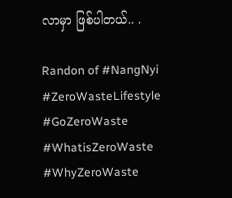လာမှာ ဖြစ်ပါတယ်.. .

Randon of #NangNyi #ZeroWasteLifestyle #GoZeroWaste #WhatisZeroWaste #WhyZeroWaste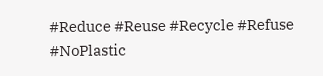#Reduce #Reuse #Recycle #Refuse #NoPlastic